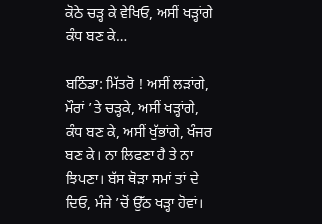ਕੋਠੇ ਚੜ੍ਹ ਕੇ ਵੇਖਿਓ, ਅਸੀਂ ਖੜ੍ਹਾਂਗੇ ਕੰਧ ਬਣ ਕੇ…

ਬਠਿੰਡਾ: ਮਿੱਤਰੋ ! ਅਸੀਂ ਲੜਾਂਗੇ, ਮੌਰਾਂ ’ਤੇ ਚੜ੍ਹਕੇ, ਅਸੀਂ ਖੜ੍ਹਾਂਗੇ, ਕੰਧ ਬਣ ਕੇ, ਅਸੀਂ ਖੁੱਭਾਂਗੇ, ਖੰਜਰ ਬਣ ਕੇ। ਨਾ ਲਿਫਣਾ ਹੈ ਤੇ ਨਾ ਝਿਪਣਾ। ਬੱਸ ਥੋੜਾ ਸਮਾਂ ਤਾਂ ਦੇ ਦਿਓ, ਮੰਜੇ ’ਚੋਂ ਉੱਠ ਖੜ੍ਹਾ ਹੋਵਾਂ।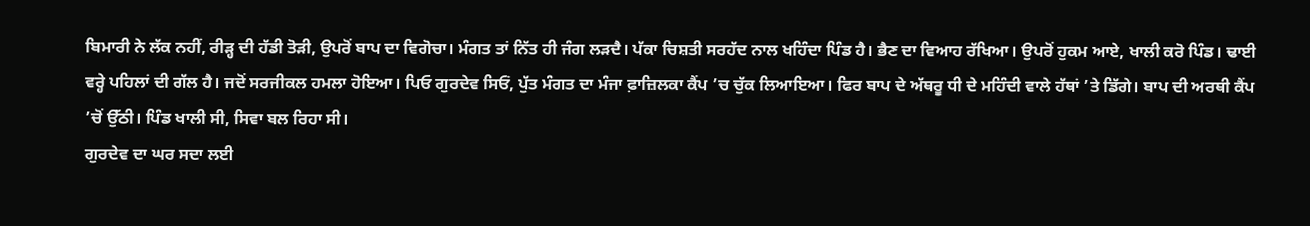ਬਿਮਾਰੀ ਨੇ ਲੱਕ ਨਹੀਂ, ਰੀੜ੍ਹ ਦੀ ਹੱਡੀ ਤੋੜੀ, ਉਪਰੋਂ ਬਾਪ ਦਾ ਵਿਗੋਚਾ। ਮੰਗਤ ਤਾਂ ਨਿੱਤ ਹੀ ਜੰਗ ਲੜਦੈ। ਪੱਕਾ ਚਿਸ਼ਤੀ ਸਰਹੱਦ ਨਾਲ ਖਹਿੰਦਾ ਪਿੰਡ ਹੈ। ਭੈਣ ਦਾ ਵਿਆਹ ਰੱਖਿਆ। ਉਪਰੋਂ ਹੁਕਮ ਆਏ, ਖਾਲੀ ਕਰੋ ਪਿੰਡ। ਢਾਈ ਵਰ੍ਹੇ ਪਹਿਲਾਂ ਦੀ ਗੱਲ ਹੈ। ਜਦੋਂ ਸਰਜੀਕਲ ਹਮਲਾ ਹੋਇਆ। ਪਿਓ ਗੁਰਦੇਵ ਸਿਓਂ, ਪੁੱਤ ਮੰਗਤ ਦਾ ਮੰਜਾ ਫ਼ਾਜ਼ਿਲਕਾ ਕੈਂਪ ’ਚ ਚੁੱਕ ਲਿਆਇਆ। ਫਿਰ ਬਾਪ ਦੇ ਅੱਥਰੂ ਧੀ ਦੇ ਮਹਿੰਦੀ ਵਾਲੇ ਹੱਥਾਂ ’ਤੇ ਡਿੱਗੇ। ਬਾਪ ਦੀ ਅਰਥੀ ਕੈਂਪ ’ਚੋਂ ਉੱਠੀ। ਪਿੰਡ ਖਾਲੀ ਸੀ, ਸਿਵਾ ਬਲ ਰਿਹਾ ਸੀ।
ਗੁਰਦੇਵ ਦਾ ਘਰ ਸਦਾ ਲਈ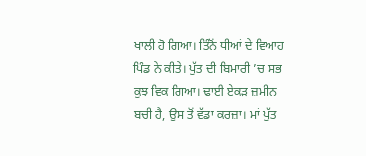ਖਾਲੀ ਹੋ ਗਿਆ। ਤਿੰਨੋਂ ਧੀਆਂ ਦੇ ਵਿਆਹ ਪਿੰਡ ਨੇ ਕੀਤੇ। ਪੁੱਤ ਦੀ ਬਿਮਾਰੀ ’ਚ ਸਭ ਕੁਝ ਵਿਕ ਗਿਆ। ਢਾਈ ਏਕੜ ਜ਼ਮੀਨ ਬਚੀ ਹੈ, ਉਸ ਤੋਂ ਵੱਡਾ ਕਰਜ਼ਾ। ਮਾਂ ਪੁੱਤ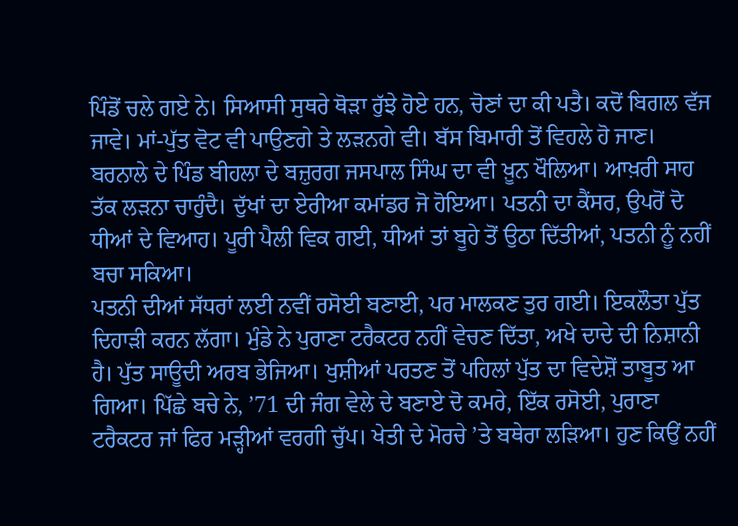ਪਿੰਡੋਂ ਚਲੇ ਗਏ ਨੇ। ਸਿਆਸੀ ਸੁਥਰੇ ਥੋੜਾ ਰੁੱਝੇ ਹੋਏ ਹਨ, ਚੋਣਾਂ ਦਾ ਕੀ ਪਤੈ। ਕਦੋਂ ਬਿਗਲ ਵੱਜ ਜਾਵੇ। ਮਾਂ-ਪੁੱਤ ਵੋਟ ਵੀ ਪਾਉਣਗੇ ਤੇ ਲੜਨਗੇ ਵੀ। ਬੱਸ ਬਿਮਾਰੀ ਤੋਂ ਵਿਹਲੇ ਹੋ ਜਾਣ। ਬਰਨਾਲੇ ਦੇ ਪਿੰਡ ਬੀਹਲਾ ਦੇ ਬਜ਼ੁਰਗ ਜਸਪਾਲ ਸਿੰਘ ਦਾ ਵੀ ਖ਼ੂਨ ਖੌਲਿਆ। ਆਖ਼ਰੀ ਸਾਹ ਤੱਕ ਲੜਨਾ ਚਾਹੁੰਦੈ। ਦੁੱਖਾਂ ਦਾ ਏਰੀਆ ਕਮਾਂਡਰ ਜੋ ਹੋਇਆ। ਪਤਨੀ ਦਾ ਕੈਂਸਰ, ਉਪਰੋਂ ਦੋ ਧੀਆਂ ਦੇ ਵਿਆਹ। ਪੂਰੀ ਪੈਲੀ ਵਿਕ ਗਈ, ਧੀਆਂ ਤਾਂ ਬੂਹੇ ਤੋਂ ਉਠਾ ਦਿੱਤੀਆਂ, ਪਤਨੀ ਨੂੰ ਨਹੀਂ ਬਚਾ ਸਕਿਆ।
ਪਤਨੀ ਦੀਆਂ ਸੱਧਰਾਂ ਲਈ ਨਵੀਂ ਰਸੋਈ ਬਣਾਈ, ਪਰ ਮਾਲਕਣ ਤੁਰ ਗਈ। ਇਕਲੌਤਾ ਪੁੱਤ ਦਿਹਾੜੀ ਕਰਨ ਲੱਗਾ। ਮੁੰਡੇ ਨੇ ਪੁਰਾਣਾ ਟਰੈਕਟਰ ਨਹੀਂ ਵੇਚਣ ਦਿੱਤਾ, ਅਖੇ ਦਾਦੇ ਦੀ ਨਿਸ਼ਾਨੀ ਹੈ। ਪੁੱਤ ਸਾਊਦੀ ਅਰਬ ਭੇਜਿਆ। ਖੁਸ਼ੀਆਂ ਪਰਤਣ ਤੋਂ ਪਹਿਲਾਂ ਪੁੱਤ ਦਾ ਵਿਦੇਸ਼ੋਂ ਤਾਬੂਤ ਆ ਗਿਆ। ਪਿੱਛੇ ਬਚੇ ਨੇ, ’71 ਦੀ ਜੰਗ ਵੇਲੇ ਦੇ ਬਣਾਏ ਦੋ ਕਮਰੇ, ਇੱਕ ਰਸੋਈ, ਪੁਰਾਣਾ ਟਰੈਕਟਰ ਜਾਂ ਫਿਰ ਮੜ੍ਹੀਆਂ ਵਰਗੀ ਚੁੱਪ। ਖੇਤੀ ਦੇ ਮੋਰਚੇ ’ਤੇ ਬਥੇਰਾ ਲੜਿਆ। ਹੁਣ ਕਿਉਂ ਨਹੀਂ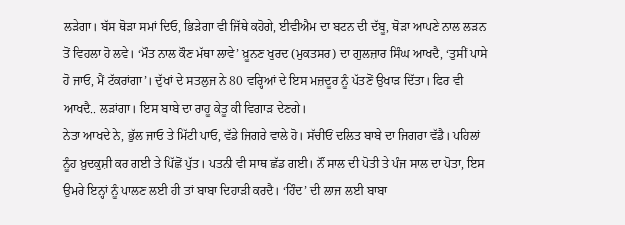ਲੜੇਗਾ। ਬੱਸ ਥੋੜਾ ਸਮਾਂ ਦਿਓ, ਭਿੜੇਗਾ ਵੀ ਜਿੱਥੇ ਕਹੋਗੇ, ਈਵੀਐਮ ਦਾ ਬਟਨ ਦੀ ਦੱਬੂ, ਥੋੜਾ ਆਪਣੇ ਨਾਲ ਲੜਨ ਤੋਂ ਵਿਹਲਾ ਹੋ ਲਵੇ। ‘ਮੌਤ ਨਾਲ ਕੌਣ ਮੱਥਾ ਲਾਵੇ’ ਖ਼ੂਨਣ ਖੁਰਦ (ਮੁਕਤਸਰ) ਦਾ ਗੁਲਜ਼ਾਰ ਸਿੰਘ ਆਖਦੈ, ‘ਤੁਸੀਂ ਪਾਸੇ ਹੋ ਜਾਓ, ਮੈਂ ਟੱਕਰਾਂਗਾ’। ਦੁੱਖਾਂ ਦੇ ਸਤਲੁਜ ਨੇ 80 ਵਰ੍ਹਿਆਂ ਦੇ ਇਸ ਮਜ਼ਦੂਰ ਨੂੰ ਪੱਤਣੋਂ ਉਖਾੜ ਦਿੱਤਾ। ਫਿਰ ਵੀ ਆਖਦੈ.. ਲੜਾਂਗਾ। ਇਸ ਬਾਬੇ ਦਾ ਰਾਹੂ ਕੇਤੂ ਕੀ ਵਿਗਾੜ ਦੇਣਗੇ।
ਨੇਤਾ ਆਖਦੇ ਨੇ, ਭੁੱਲ ਜਾਓ ਤੇ ਮਿੱਟੀ ਪਾਓ, ਵੱਡੇ ਜਿਗਰੇ ਵਾਲੇ ਹੋ। ਸੱਚੀਓਂ ਦਲਿਤ ਬਾਬੇ ਦਾ ਜਿਗਰਾ ਵੱਡੈ। ਪਹਿਲਾਂ ਨੂੰਹ ਖ਼ੁਦਕੁਸ਼ੀ ਕਰ ਗਈ ਤੇ ਪਿੱਛੋਂ ਪੁੱਤ। ਪਤਨੀ ਵੀ ਸਾਥ ਛੱਡ ਗਈ। ਨੌਂ ਸਾਲ ਦੀ ਪੋਤੀ ਤੇ ਪੰਜ ਸਾਲ ਦਾ ਪੋਤਾ, ਇਸ ਉਮਰੇ ਇਨ੍ਹਾਂ ਨੂੰ ਪਾਲਣ ਲਈ ਹੀ ਤਾਂ ਬਾਬਾ ਦਿਹਾੜੀ ਕਰਦੈ। ‘ਹਿੰਦ’ ਦੀ ਲਾਜ ਲਈ ਬਾਬਾ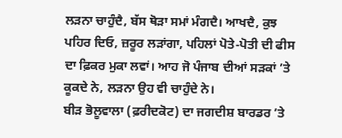ਲੜਨਾ ਚਾਹੁੰਦੈ, ਬੱਸ ਥੋੜਾ ਸਮਾਂ ਮੰਗਦੈ। ਆਖਦੈ, ਕੁਝ ਪਹਿਰ ਦਿਓ, ਜ਼ਰੂਰ ਲੜਾਂਗਾ, ਪਹਿਲਾਂ ਪੋਤੇ-ਪੋਤੀ ਦੀ ਫੀਸ ਦਾ ਫ਼ਿਕਰ ਮੁਕਾ ਲਵਾਂ। ਆਹ ਜੋ ਪੰਜਾਬ ਦੀਆਂ ਸੜਕਾਂ ’ਤੇ ਕੂਕਦੇ ਨੇ, ਲੜਨਾ ਉਹ ਵੀ ਚਾਹੁੰਦੇ ਨੇ।
ਬੀੜ ਭੋਲੂਵਾਲਾ (ਫ਼ਰੀਦਕੋਟ) ਦਾ ਜਗਦੀਸ਼ ਬਾਰਡਰ ’ਤੇ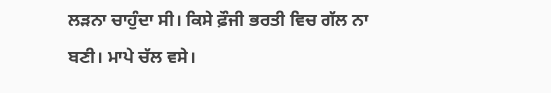ਲੜਨਾ ਚਾਹੁੰਦਾ ਸੀ। ਕਿਸੇ ਫ਼ੌਜੀ ਭਰਤੀ ਵਿਚ ਗੱਲ ਨਾ ਬਣੀ। ਮਾਪੇ ਚੱਲ ਵਸੇ।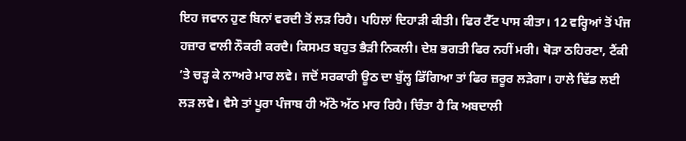ਇਹ ਜਵਾਨ ਹੁਣ ਬਿਨਾਂ ਵਰਦੀ ਤੋਂ ਲੜ ਰਿਹੈ। ਪਹਿਲਾਂ ਦਿਹਾੜੀ ਕੀਤੀ। ਫਿਰ ਟੈੱਟ ਪਾਸ ਕੀਤਾ। 12 ਵਰ੍ਹਿਆਂ ਤੋਂ ਪੰਜ ਹਜ਼ਾਰ ਵਾਲੀ ਨੌਕਰੀ ਕਰਦੈ। ਕਿਸਮਤ ਬਹੁਤ ਭੈੜੀ ਨਿਕਲੀ। ਦੇਸ਼ ਭਗਤੀ ਫਿਰ ਨਹੀਂ ਮਰੀ। ਥੋੜਾ ਠਹਿਰਣਾ, ਟੈਂਕੀ ’ਤੇ ਚੜ੍ਹ ਕੇ ਨਾਅਰੇ ਮਾਰ ਲਵੇ। ਜਦੋਂ ਸਰਕਾਰੀ ਊਠ ਦਾ ਬੁੱਲ੍ਹ ਡਿੱਗਿਆ ਤਾਂ ਫਿਰ ਜ਼ਰੂਰ ਲੜੇਗਾ। ਹਾਲੇ ਢਿੱਡ ਲਈ ਲੜ ਲਵੇ। ਵੈਸੇ ਤਾਂ ਪੂਰਾ ਪੰਜਾਬ ਹੀ ਅੱਠੋ ਅੱਠ ਮਾਰ ਰਿਹੈ। ਚਿੰਤਾ ਹੈ ਕਿ ਅਬਦਾਲੀ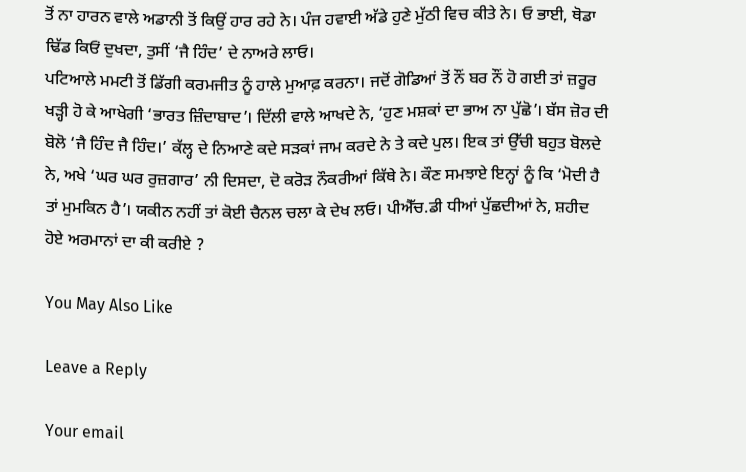ਤੋਂ ਨਾ ਹਾਰਨ ਵਾਲੇ ਅਡਾਨੀ ਤੋਂ ਕਿਉਂ ਹਾਰ ਰਹੇ ਨੇ। ਪੰਜ ਹਵਾਈ ਅੱਡੇ ਹੁਣੇ ਮੁੱਠੀ ਵਿਚ ਕੀਤੇ ਨੇ। ਓ ਭਾਈ, ਥੋਡਾ ਢਿੱਡ ਕਿਓਂ ਦੁਖਦਾ, ਤੁਸੀਂ ‘ਜੈ ਹਿੰਦ’ ਦੇ ਨਾਅਰੇ ਲਾਓ।
ਪਟਿਆਲੇ ਮਮਟੀ ਤੋਂ ਡਿੱਗੀ ਕਰਮਜੀਤ ਨੂੰ ਹਾਲੇ ਮੁਆਫ਼ ਕਰਨਾ। ਜਦੋਂ ਗੋਡਿਆਂ ਤੋਂ ਨੌਂ ਬਰ ਨੌਂ ਹੋ ਗਈ ਤਾਂ ਜ਼ਰੂਰ ਖੜ੍ਹੀ ਹੋ ਕੇ ਆਖੇਗੀ ‘ਭਾਰਤ ਜ਼ਿੰਦਾਬਾਦ’। ਦਿੱਲੀ ਵਾਲੇ ਆਖਦੇ ਨੇ, ‘ਹੁਣ ਮਸ਼ਕਾਂ ਦਾ ਭਾਅ ਨਾ ਪੁੱਛੋ’। ਬੱਸ ਜ਼ੋਰ ਦੀ ਬੋਲੋ ‘ਜੈ ਹਿੰਦ ਜੈ ਹਿੰਦ।’ ਕੱਲ੍ਹ ਦੇ ਨਿਆਣੇ ਕਦੇ ਸੜਕਾਂ ਜਾਮ ਕਰਦੇ ਨੇ ਤੇ ਕਦੇ ਪੁਲ। ਇਕ ਤਾਂ ਉੱਚੀ ਬਹੁਤ ਬੋਲਦੇ ਨੇ, ਅਖੇ ‘ਘਰ ਘਰ ਰੁਜ਼ਗਾਰ’ ਨੀ ਦਿਸਦਾ, ਦੋ ਕਰੋੜ ਨੌਕਰੀਆਂ ਕਿੱਥੇ ਨੇ। ਕੌਣ ਸਮਝਾਏ ਇਨ੍ਹਾਂ ਨੂੰ ਕਿ ‘ਮੋਦੀ ਹੈ ਤਾਂ ਮੁਮਕਿਨ ਹੈ’। ਯਕੀਨ ਨਹੀਂ ਤਾਂ ਕੋਈ ਚੈਨਲ ਚਲਾ ਕੇ ਦੇਖ ਲਓ। ਪੀਐੱਚ.ਡੀ ਧੀਆਂ ਪੁੱਛਦੀਆਂ ਨੇ, ਸ਼ਹੀਦ ਹੋਏ ਅਰਮਾਨਾਂ ਦਾ ਕੀ ਕਰੀਏ ?

You May Also Like

Leave a Reply

Your email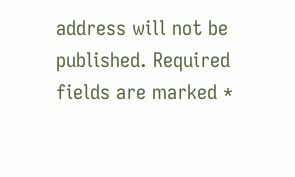address will not be published. Required fields are marked *